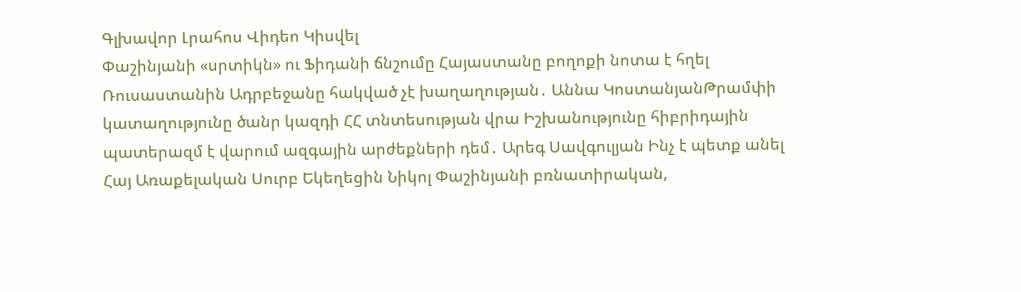Գլխավոր Լրահոս Վիդեո Կիսվել
Փաշինյանի «սրտիկն» ու Ֆիդանի ճնշումը Հայաստանը բողոքի նոտա է հղել Ռուսաստանին Ադրբեջանը հակված չէ խաղաղության․ Աննա ԿոստանյանԹրամփի կատաղությունը ծանր կազդի ՀՀ տնտեսության վրա Իշխանությունը հիբրիդային պատերազմ է վարում ազգային արժեքների դեմ․ Արեգ Սավգուլյան Ինչ է պետք անել Հայ Առաքելական Սուրբ Եկեղեցին Նիկոլ Փաշինյանի բռնատիրական,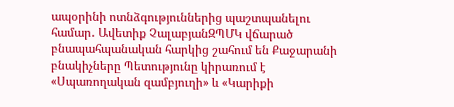ապօրինի ոտնձգություններից պաշտպանելու համար․ Ավետիք ՉալաբյանԶՊՄԿ վճարած բնապահպանական հարկից շահում են Քաջարանի բնակիչները Պետությունը կիրառում է «Սպառողական զամբյուղի» և «Կարիքի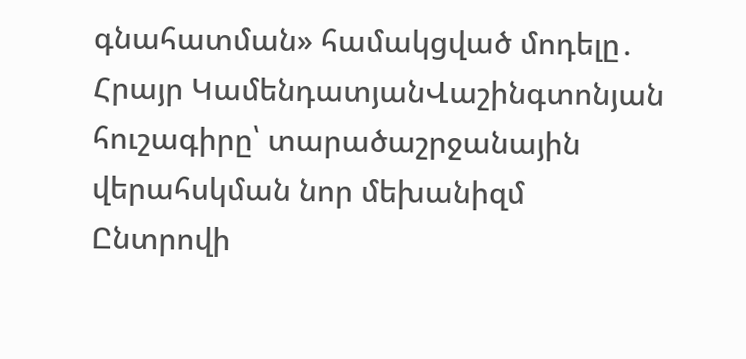գնահատման» համակցված մոդելը․ Հրայր ԿամենդատյանՎաշինգտոնյան հուշագիրը՝ տարածաշրջանային վերահսկման նոր մեխանիզմ Ընտրովի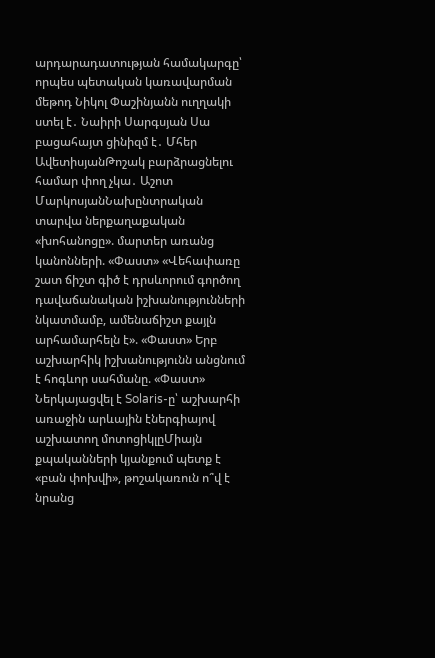արդարադատության համակարգը՝ որպես պետական կառավարման մեթոդ Նիկոլ Փաշինյանն ուղղակի ստել է․ Նաիրի Սարգսյան Սա բացահայտ ցինիզմ է․ Մհեր ԱվետիսյանԹոշակ բարձրացնելու համար փող չկա․ Աշոտ ՄարկոսյանՆախընտրական տարվա ներքաղաքական «խոհանոցը». մարտեր առանց կանոնների. «Փաստ» «Վեհափառը շատ ճիշտ գիծ է դրսևորում գործող դավաճանական իշխանությունների նկատմամբ, ամենաճիշտ քայլն արհամարհելն է». «Փաստ» Երբ աշխարհիկ իշխանությունն անցնում է հոգևոր սահմանը. «Փաստ» Ներկայացվել է Solaris-ը՝ աշխարհի առաջին արևային էներգիայով աշխատող մոտոցիկլըՄիայն քպականների կյանքում պետք է «բան փոխվի», թոշակառուն ո՞վ է նրանց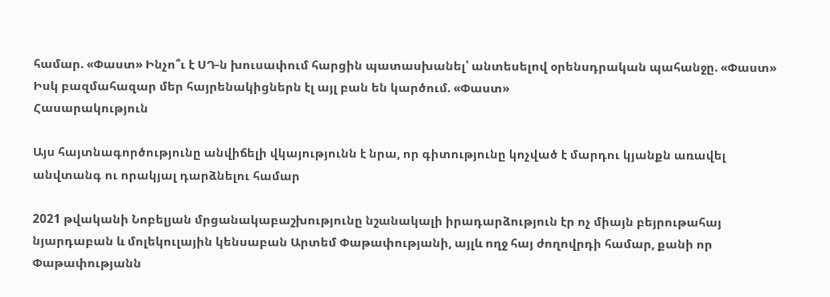համար. «Փաստ» Ինչո՞ւ է ՍԴ-ն խուսափում հարցին պատասխանել՝ անտեսելով օրենսդրական պահանջը. «Փաստ» Իսկ բազմահազար մեր հայրենակիցներն էլ այլ բան են կարծում. «Փաստ»
Հասարակություն

Այս հայտնագործությունը անվիճելի վկայությունն է նրա, որ գիտությունը կոչված է մարդու կյանքն առավել անվտանգ ու որակյալ դարձնելու համար

2021 թվականի Նոբելյան մրցանակաբաշխությունը նշանակալի իրադարձություն էր ոչ միայն բեյրութահայ նյարդաբան և մոլեկուլային կենսաբան Արտեմ Փաթափությանի, այլև ողջ հայ ժողովրդի համար, քանի որ Փաթափությանն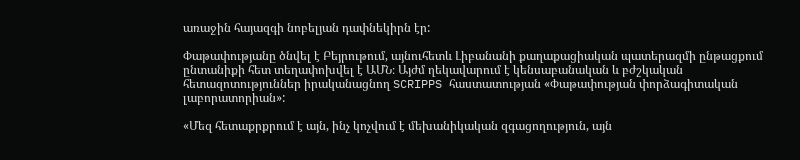առաջին հայազգի նոբելյան դափնեկիրն էր:

Փաթափությանը ծնվել է Բեյրութում, այնուհետև Լիբանանի քաղաքացիական պատերազմի ընթացքում ընտանիքի հետ տեղափոխվել է ԱՄՆ։ Այժմ ղեկավարում է կենսաբանական և բժշկական հետազոտություններ իրականացնող SCRIPPS հաստատության «Փաթափության փորձագիտական լաբորատորիան»:

«Մեզ հետաքրքրում է այն, ինչ կոչվում է մեխանիկական զգացողություն, այն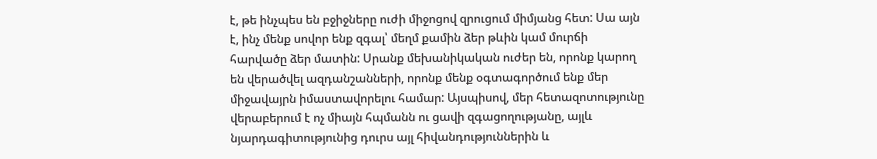է, թե ինչպես են բջիջները ուժի միջոցով զրուցում միմյանց հետ: Սա այն է, ինչ մենք սովոր ենք զգալ՝ մեղմ քամին ձեր թևին կամ մուրճի հարվածը ձեր մատին: Սրանք մեխանիկական ուժեր են, որոնք կարող են վերածվել ազդանշանների, որոնք մենք օգտագործում ենք մեր միջավայրն իմաստավորելու համար: Այսպիսով, մեր հետազոտությունը վերաբերում է ոչ միայն հպմանն ու ցավի զգացողությանը, այլև նյարդագիտությունից դուրս այլ հիվանդություններին և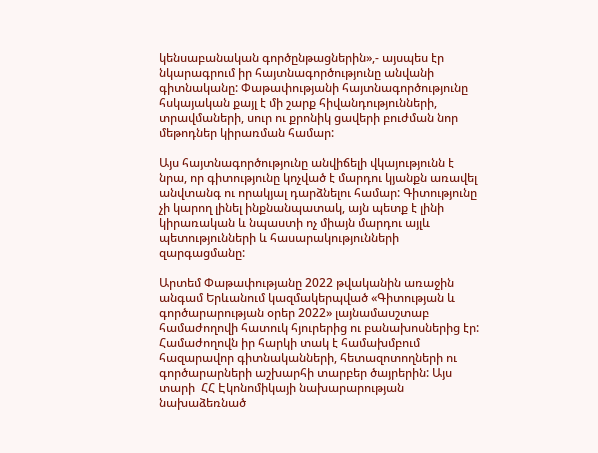կենսաբանական գործընթացներին»,- այսպես էր նկարագրում իր հայտնագործությունը անվանի գիտնականը: Փաթափությանի հայտնագործությունը հսկայական քայլ է մի շարք հիվանդությունների, տրավմաների, սուր ու քրոնիկ ցավերի բուժման նոր մեթոդներ կիրառման համար:

Այս հայտնագործությունը անվիճելի վկայությունն է նրա, որ գիտությունը կոչված է մարդու կյանքն առավել անվտանգ ու որակյալ դարձնելու համար: Գիտությունը չի կարող լինել ինքնանպատակ, այն պետք է լինի կիրառական և նպաստի ոչ միայն մարդու այլև պետությունների և հասարակությունների զարգացմանը:

Արտեմ Փաթափությանը 2022 թվականին առաջին անգամ Երևանում կազմակերպված «Գիտության և գործարարության օրեր 2022» լայնամասշտաբ համաժողովի հատուկ հյուրերից ու բանախոսներից էր: Համաժողովն իր հարկի տակ է համախմբում հազարավոր գիտնականների, հետազոտողների ու գործարարների աշխարհի տարբեր ծայրերին: Այս տարի  ՀՀ Էկոնոմիկայի նախարարության նախաձեռնած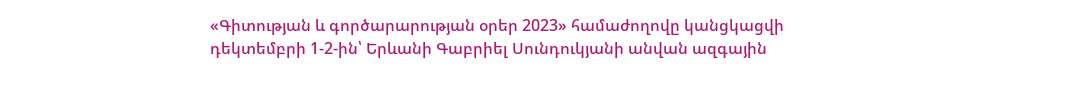«Գիտության և գործարարության օրեր 2023» համաժողովը կանցկացվի դեկտեմբրի 1-2-ին՝ Երևանի Գաբրիել Սունդուկյանի անվան ազգային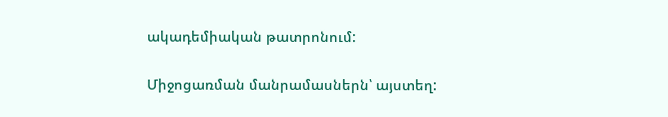ակադեմիական թատրոնում:

Միջոցառման մանրամասներն՝ այստեղ: